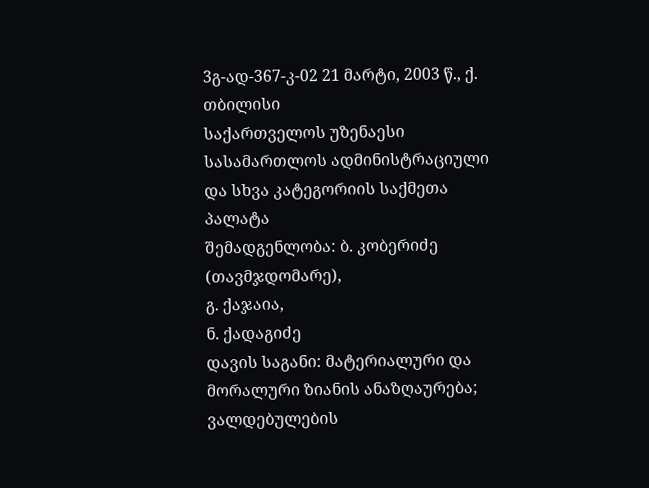3გ-ად-367-კ-02 21 მარტი, 2003 წ., ქ. თბილისი
საქართველოს უზენაესი სასამართლოს ადმინისტრაციული და სხვა კატეგორიის საქმეთა პალატა
შემადგენლობა: ბ. კობერიძე (თავმჯდომარე),
გ. ქაჯაია,
ნ. ქადაგიძე
დავის საგანი: მატერიალური და მორალური ზიანის ანაზღაურება; ვალდებულების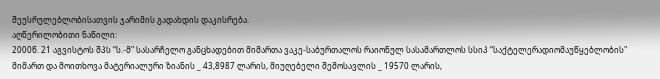შეუსრულებლობისათვის ჯარიმის გადახდის დაკისრება.
აღწერილობითი ნაწილი:
2000წ. 21 აგვისტოს შპს “ს.-მ" სასარჩელო განცხადებით მიმართა ვაკე-საბურთალოს რაიონულ სასამართლოს სსიპ “საქტელერადიომაუწყებლობის" მიმართ და მოითხოვა მატერიალური ზიანის _ 43,8987 ლარის, მიუღებელი შემოსავლის _ 19570 ლარის,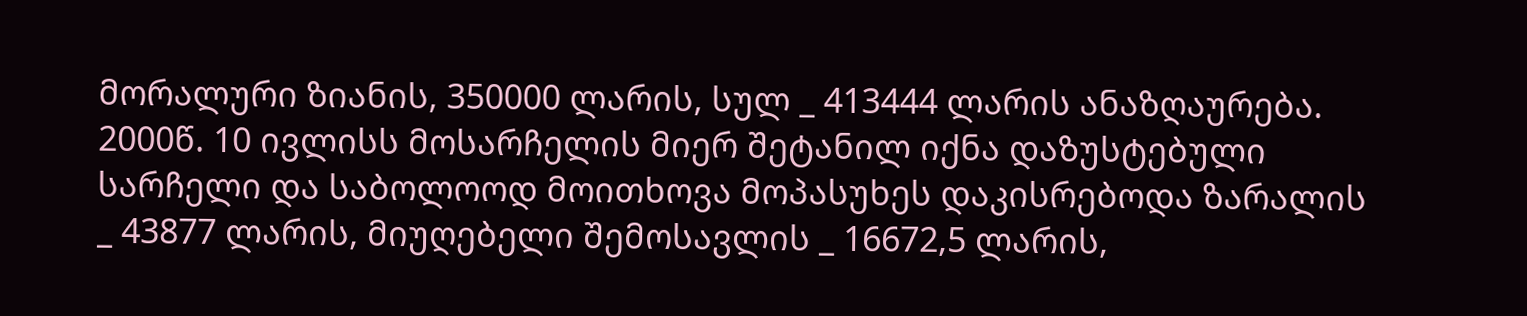მორალური ზიანის, 350000 ლარის, სულ _ 413444 ლარის ანაზღაურება. 2000წ. 10 ივლისს მოსარჩელის მიერ შეტანილ იქნა დაზუსტებული სარჩელი და საბოლოოდ მოითხოვა მოპასუხეს დაკისრებოდა ზარალის _ 43877 ლარის, მიუღებელი შემოსავლის _ 16672,5 ლარის,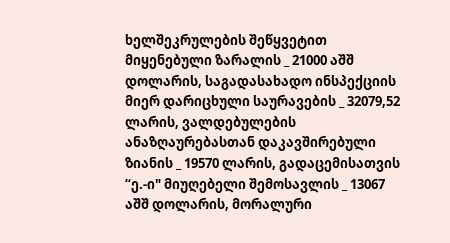ხელშეკრულების შეწყვეტით მიყენებული ზარალის _ 21000 აშშ დოლარის, საგადასახადო ინსპექციის მიერ დარიცხული საურავების _ 32079,52 ლარის, ვალდებულების ანაზღაურებასთან დაკავშირებული ზიანის _ 19570 ლარის, გადაცემისათვის “ე.-ი" მიუღებელი შემოსავლის _ 13067 აშშ დოლარის, მორალური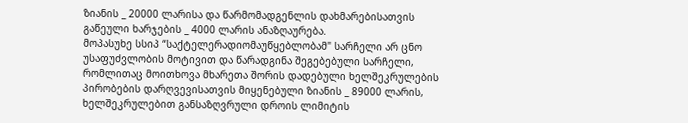ზიანის _ 20000 ლარისა და წარმომადგენლის დახმარებისათვის გაწეული ხარჯების _ 4000 ლარის ანაზღაურება.
მოპასუხე სსიპ “საქტელერადიომაუწყებლობამ" სარჩელი არ ცნო უსაფუძვლობის მოტივით და წარადგინა შეგებებული სარჩელი, რომლითაც მოითხოვა მხარეთა შორის დადებული ხელშეკრულების პირობების დარღვევისათვის მიყენებული ზიანის _ 89000 ლარის, ხელშეკრულებით განსაზღვრული დროის ლიმიტის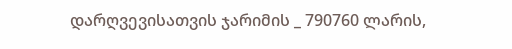დარღვევისათვის ჯარიმის _ 790760 ლარის,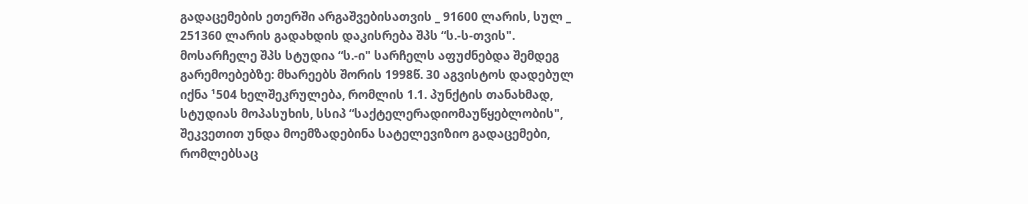გადაცემების ეთერში არგაშვებისათვის _ 91600 ლარის, სულ _ 251360 ლარის გადახდის დაკისრება შპს “ს.-ს-თვის".
მოსარჩელე შპს სტუდია “ს.-ი" სარჩელს აფუძნებდა შემდეგ გარემოებებზე: მხარეებს შორის 1998წ. 30 აგვისტოს დადებულ იქნა ¹504 ხელშეკრულება, რომლის 1.1. პუნქტის თანახმად, სტუდიას მოპასუხის, სსიპ “საქტელერადიომაუწყებლობის", შეკვეთით უნდა მოემზადებინა სატელევიზიო გადაცემები, რომლებსაც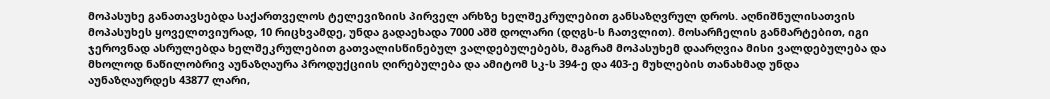მოპასუხე განათავსებდა საქართველოს ტელევიზიის პირველ არხზე ხელშეკრულებით განსაზღვრულ დროს. აღნიშნულისათვის მოპასუხეს ყოველთვიურად, 10 რიცხვამდე, უნდა გადაეხადა 7000 აშშ დოლარი (დღგს-ს ჩათვლით). მოსარჩელის განმარტებით, იგი ჯეროვნად ასრულებდა ხელშეკრულებით გათვალისწინებულ ვალდებულებებს, მაგრამ მოპასუხემ დაარღვია მისი ვალდებულება და მხოლოდ ნაწილობრივ აუნაზღაურა პროდუქციის ღირებულება და ამიტომ სკ-ს 394-ე და 403-ე მუხლების თანახმად უნდა აუნაზღაურდეს 43877 ლარი,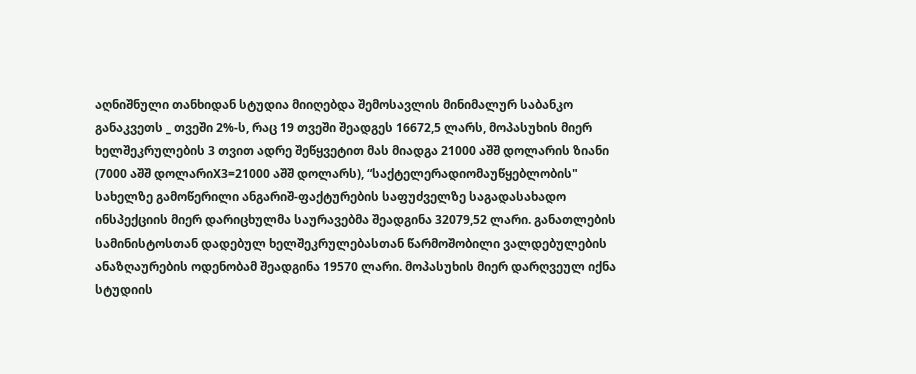აღნიშნული თანხიდან სტუდია მიიღებდა შემოსავლის მინიმალურ საბანკო განაკვეთს _ თვეში 2%-ს, რაც 19 თვეში შეადგეს 16672,5 ლარს, მოპასუხის მიერ ხელშეკრულების 3 თვით ადრე შეწყვეტით მას მიადგა 21000 აშშ დოლარის ზიანი (7000 აშშ დოლარიX3=21000 აშშ დოლარს), “საქტელერადიომაუწყებლობის" სახელზე გამოწერილი ანგარიშ-ფაქტურების საფუძველზე საგადასახადო ინსპექციის მიერ დარიცხულმა საურავებმა შეადგინა 32079,52 ლარი. განათლების სამინისტოსთან დადებულ ხელშეკრულებასთან წარმოშობილი ვალდებულების ანაზღაურების ოდენობამ შეადგინა 19570 ლარი. მოპასუხის მიერ დარღვეულ იქნა სტუდიის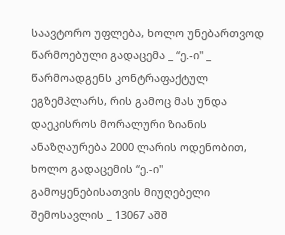საავტორო უფლება, ხოლო უნებართვოდ წარმოებული გადაცემა _ “ე.-ი" _ წარმოადგენს კონტრაფაქტულ ეგზემპლარს, რის გამოც მას უნდა დაეკისროს მორალური ზიანის ანაზღაურება 2000 ლარის ოდენობით, ხოლო გადაცემის “ე.-ი" გამოყენებისათვის მიუღებელი შემოსავლის _ 13067 აშშ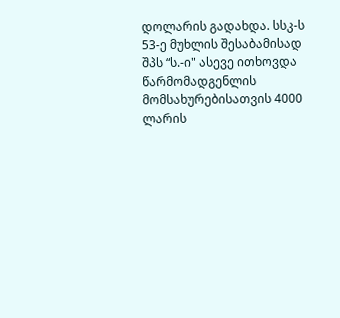დოლარის გადახდა. სსკ-ს 53-ე მუხლის შესაბამისად შპს “ს.-ი" ასევე ითხოვდა წარმომადგენლის მომსახურებისათვის 4000 ლარის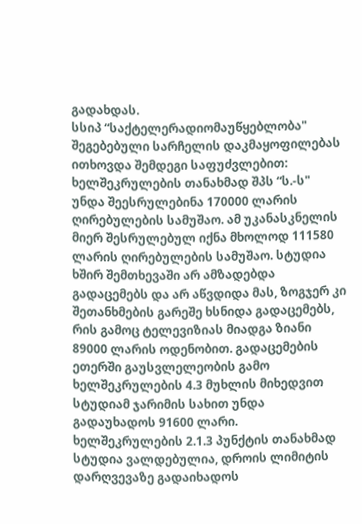გადახდას.
სსიპ “საქტელერადიომაუწყებლობა" შეგებებული სარჩელის დაკმაყოფილებას ითხოვდა შემდეგი საფუძვლებით: ხელშეკრულების თანახმად შპს “ს.-ს" უნდა შეესრულებინა 170000 ლარის ღირებულების სამუშაო. ამ უკანასკნელის მიერ შესრულებულ იქნა მხოლოდ 111580 ლარის ღირებულების სამუშაო. სტუდია ხშირ შემთხევაში არ ამზადებდა გადაცემებს და არ აწვდიდა მას, ზოგჯერ კი შეთანხმების გარეშე ხსნიდა გადაცემებს, რის გამოც ტელევიზიას მიადგა ზიანი 89000 ლარის ოდენობით. გადაცემების ეთერში გაუსვლელეობის გამო ხელშეკრულების 4.3 მუხლის მიხედვით სტუდიამ ჯარიმის სახით უნდა გადაუხადოს 91600 ლარი. ხელშეკრულების 2.1.3 პუნქტის თანახმად სტუდია ვალდებულია, დროის ლიმიტის დარღვევაზე გადაიხადოს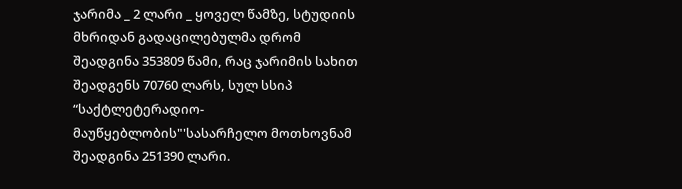ჯარიმა _ 2 ლარი _ ყოველ წამზე, სტუდიის მხრიდან გადაცილებულმა დრომ შეადგინა 353809 წამი, რაც ჯარიმის სახით შეადგენს 70760 ლარს, სულ სსიპ “საქტლეტერადიო-მაუწყებლობის"'სასარჩელო მოთხოვნამ შეადგინა 251390 ლარი.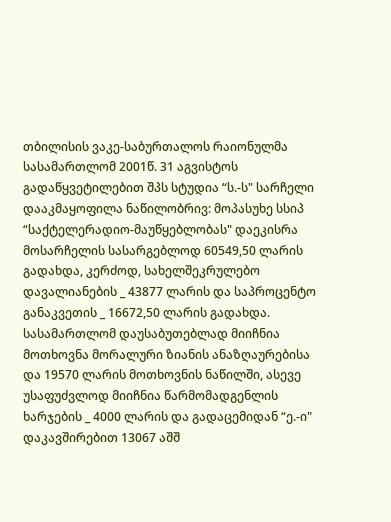თბილისის ვაკე-საბურთალოს რაიონულმა სასამართლომ 2001წ. 31 აგვისტოს გადაწყვეტილებით შპს სტუდია “ს.-ს" სარჩელი დააკმაყოფილა ნაწილობრივ: მოპასუხე სსიპ “საქტელერადიო-მაუწყებლობას" დაეკისრა მოსარჩელის სასარგებლოდ 60549,50 ლარის გადახდა, კერძოდ, სახელშეკრულებო დავალიანების _ 43877 ლარის და საპროცენტო განაკვეთის _ 16672,50 ლარის გადახდა. სასამართლომ დაუსაბუთებლად მიიჩნია მოთხოვნა მორალური ზიანის ანაზღაურებისა და 19570 ლარის მოთხოვნის ნაწილში, ასევე უსაფუძვლოდ მიიჩნია წარმომადგენლის ხარჯების _ 4000 ლარის და გადაცემიდან “ე.-ი" დაკავშირებით 13067 აშშ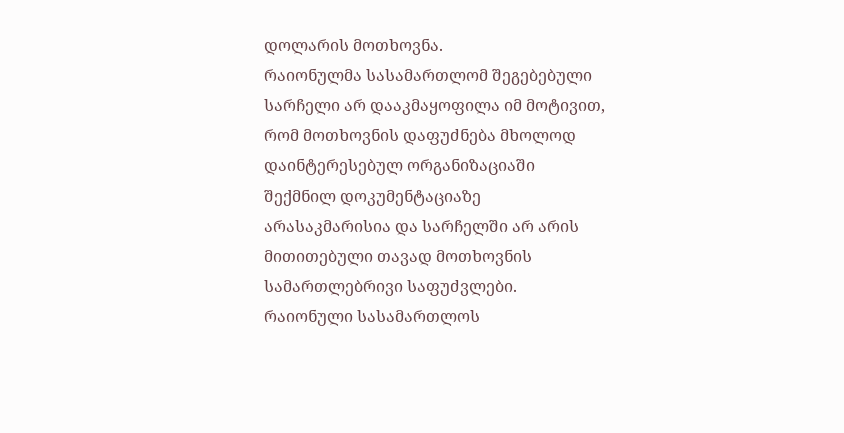დოლარის მოთხოვნა.
რაიონულმა სასამართლომ შეგებებული სარჩელი არ დააკმაყოფილა იმ მოტივით, რომ მოთხოვნის დაფუძნება მხოლოდ დაინტერესებულ ორგანიზაციაში შექმნილ დოკუმენტაციაზე არასაკმარისია და სარჩელში არ არის მითითებული თავად მოთხოვნის სამართლებრივი საფუძვლები.
რაიონული სასამართლოს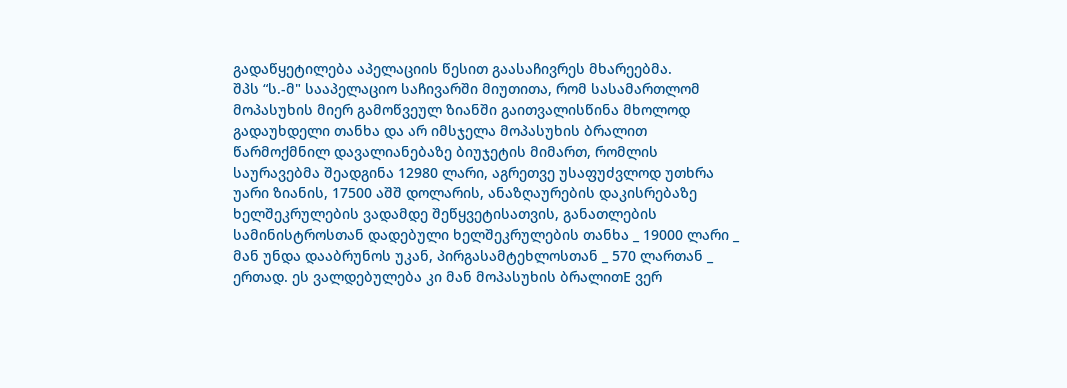გადაწყეტილება აპელაციის წესით გაასაჩივრეს მხარეებმა.
შპს “ს.-მ" სააპელაციო საჩივარში მიუთითა, რომ სასამართლომ მოპასუხის მიერ გამოწვეულ ზიანში გაითვალისწინა მხოლოდ გადაუხდელი თანხა და არ იმსჯელა მოპასუხის ბრალით წარმოქმნილ დავალიანებაზე ბიუჯეტის მიმართ, რომლის საურავებმა შეადგინა 12980 ლარი, აგრეთვე უსაფუძვლოდ უთხრა უარი ზიანის, 17500 აშშ დოლარის, ანაზღაურების დაკისრებაზე ხელშეკრულების ვადამდე შეწყვეტისათვის, განათლების სამინისტროსთან დადებული ხელშეკრულების თანხა _ 19000 ლარი _ მან უნდა დააბრუნოს უკან, პირგასამტეხლოსთან _ 570 ლართან _ ერთად. ეს ვალდებულება კი მან მოპასუხის ბრალითE ვერ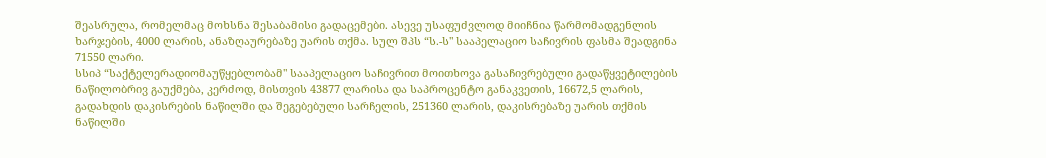შეასრულა, რომელმაც მოხსნა შესაბამისი გადაცემები. ასევე უსაფუძვლოდ მიიჩნია წარმომადგენლის ხარჯების, 4000 ლარის, ანაზღაურებაზე უარის თქმა. სულ შპს “ს.-ს" სააპელაციო საჩივრის ფასმა შეადგინა 71550 ლარი.
სსიპ “საქტელერადიომაუწყებლობამ" სააპელაციო საჩივრით მოითხოვა გასაჩივრებული გადაწყვეტილების ნაწილობრივ გაუქმება, კერძოდ, მისთვის 43877 ლარისა და საპროცენტო განაკვეთის, 16672,5 ლარის, გადახდის დაკისრების ნაწილში და შეგებებული სარჩელის, 251360 ლარის, დაკისრებაზე უარის თქმის ნაწილში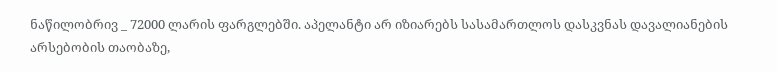ნაწილობრივ _ 72000 ლარის ფარგლებში. აპელანტი არ იზიარებს სასამართლოს დასკვნას დავალიანების არსებობის თაობაზე,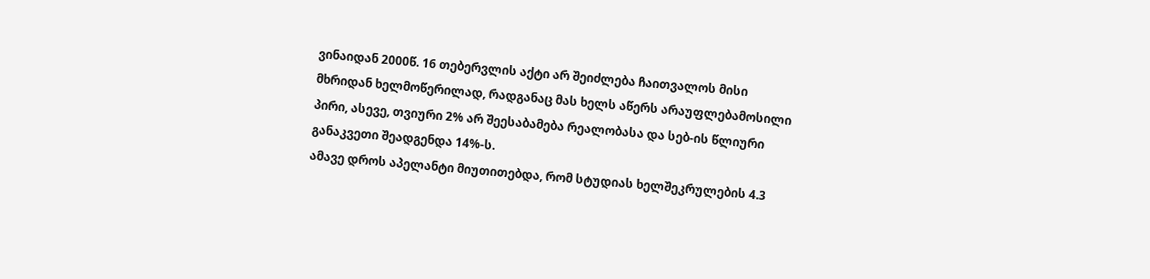ვინაიდან 2000წ. 16 თებერვლის აქტი არ შეიძლება ჩაითვალოს მისი მხრიდან ხელმოწერილად, რადგანაც მას ხელს აწერს არაუფლებამოსილი პირი, ასევე, თვიური 2% არ შეესაბამება რეალობასა და სებ-ის წლიური განაკვეთი შეადგენდა 14%-ს.
ამავე დროს აპელანტი მიუთითებდა, რომ სტუდიას ხელშეკრულების 4.3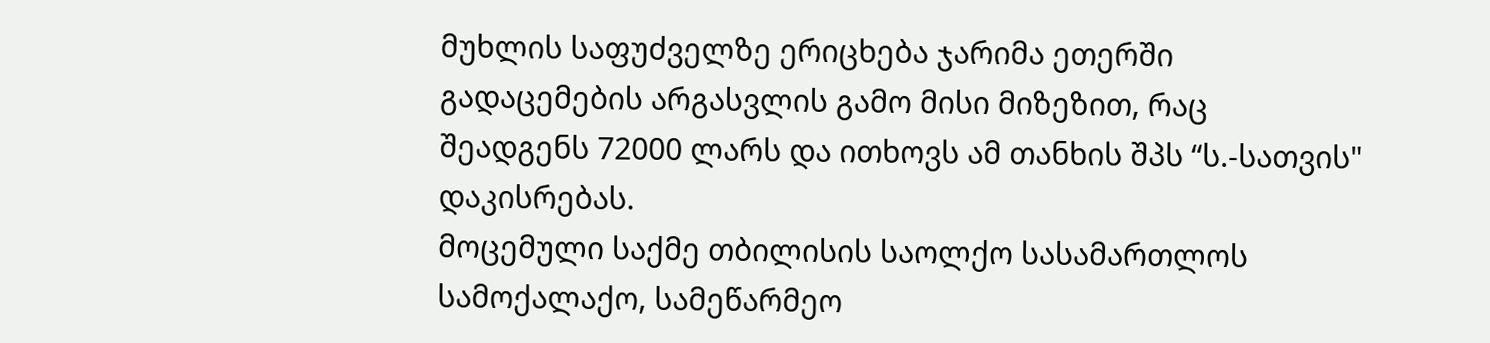მუხლის საფუძველზე ერიცხება ჯარიმა ეთერში გადაცემების არგასვლის გამო მისი მიზეზით, რაც შეადგენს 72000 ლარს და ითხოვს ამ თანხის შპს “ს.-სათვის" დაკისრებას.
მოცემული საქმე თბილისის საოლქო სასამართლოს სამოქალაქო, სამეწარმეო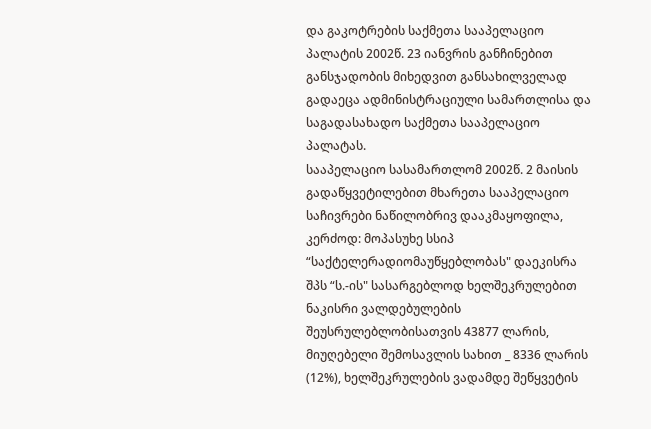და გაკოტრების საქმეთა სააპელაციო პალატის 2002წ. 23 იანვრის განჩინებით განსჯადობის მიხედვით განსახილველად გადაეცა ადმინისტრაციული სამართლისა და საგადასახადო საქმეთა სააპელაციო პალატას.
სააპელაციო სასამართლომ 2002წ. 2 მაისის გადაწყვეტილებით მხარეთა სააპელაციო საჩივრები ნაწილობრივ დააკმაყოფილა, კერძოდ: მოპასუხე სსიპ “საქტელერადიომაუწყებლობას" დაეკისრა შპს “ს.-ის" სასარგებლოდ ხელშეკრულებით ნაკისრი ვალდებულების შეუსრულებლობისათვის 43877 ლარის, მიუღებელი შემოსავლის სახით _ 8336 ლარის (12%), ხელშეკრულების ვადამდე შეწყვეტის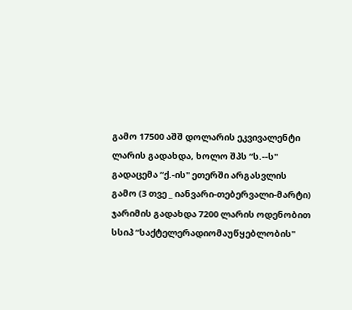გამო 17500 აშშ დოლარის ეკვივალენტი ლარის გადახდა, ხოლო შპს “ს.--ს" გადაცემა “ქ.-ის" ეთერში არგასვლის გამო (3 თვე _ იანვარი-თებერვალი-მარტი) ჯარიმის გადახდა 7200 ლარის ოდენობით სსიპ “საქტელერადიომაუწყებლობის"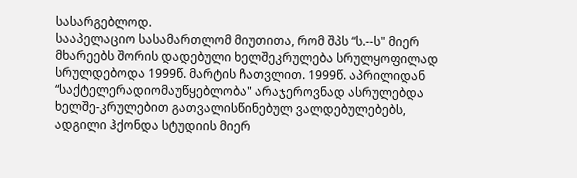სასარგებლოდ.
სააპელაციო სასამართლომ მიუთითა, რომ შპს “ს.--ს" მიერ მხარეებს შორის დადებული ხელშეკრულება სრულყოფილად სრულდებოდა 1999წ. მარტის ჩათვლით. 1999წ. აპრილიდან “საქტელერადიომაუწყებლობა" არაჯეროვნად ასრულებდა ხელშე-კრულებით გათვალისწინებულ ვალდებულებებს, ადგილი ჰქონდა სტუდიის მიერ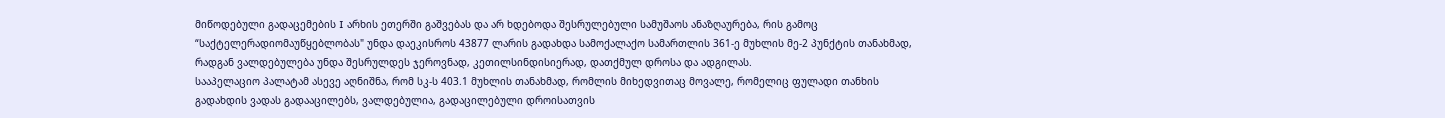მიწოდებული გადაცემების I არხის ეთერში გაშვებას და არ ხდებოდა შესრულებული სამუშაოს ანაზღაურება, რის გამოც “საქტელერადიომაუწყებლობას" უნდა დაეკისროს 43877 ლარის გადახდა სამოქალაქო სამართლის 361-ე მუხლის მე-2 პუნქტის თანახმად, რადგან ვალდებულება უნდა შესრულდეს ჯეროვნად, კეთილსინდისიერად, დათქმულ დროსა და ადგილას.
სააპელაციო პალატამ ასევე აღნიშნა, რომ სკ-ს 403.1 მუხლის თანახმად, რომლის მიხედვითაც მოვალე, რომელიც ფულადი თანხის გადახდის ვადას გადააცილებს, ვალდებულია, გადაცილებული დროისათვის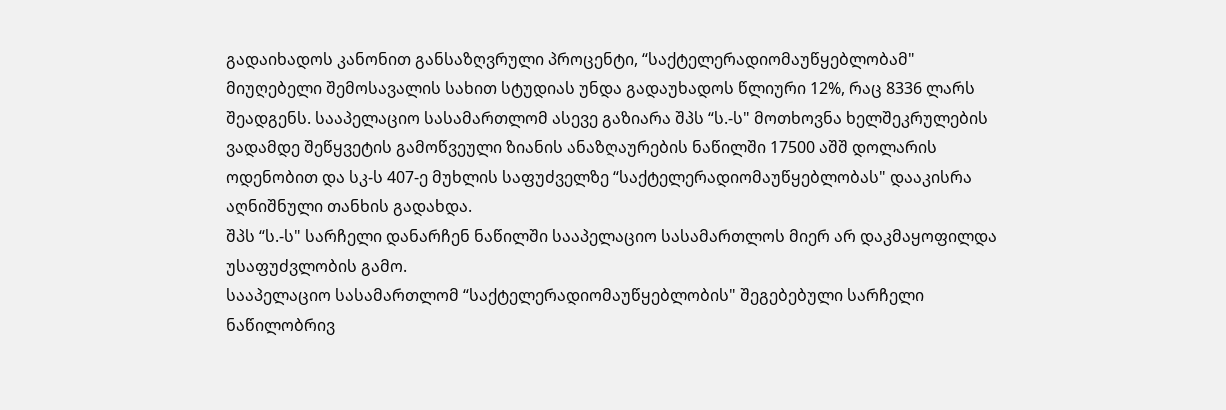გადაიხადოს კანონით განსაზღვრული პროცენტი, “საქტელერადიომაუწყებლობამ" მიუღებელი შემოსავალის სახით სტუდიას უნდა გადაუხადოს წლიური 12%, რაც 8336 ლარს შეადგენს. სააპელაციო სასამართლომ ასევე გაზიარა შპს “ს.-ს" მოთხოვნა ხელშეკრულების ვადამდე შეწყვეტის გამოწვეული ზიანის ანაზღაურების ნაწილში 17500 აშშ დოლარის ოდენობით და სკ-ს 407-ე მუხლის საფუძველზე “საქტელერადიომაუწყებლობას" დააკისრა აღნიშნული თანხის გადახდა.
შპს “ს.-ს" სარჩელი დანარჩენ ნაწილში სააპელაციო სასამართლოს მიერ არ დაკმაყოფილდა უსაფუძვლობის გამო.
სააპელაციო სასამართლომ “საქტელერადიომაუწყებლობის" შეგებებული სარჩელი ნაწილობრივ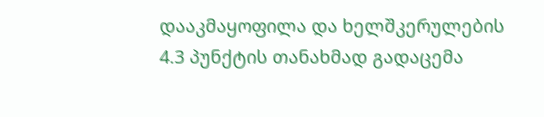დააკმაყოფილა და ხელშკერულების 4.3 პუნქტის თანახმად გადაცემა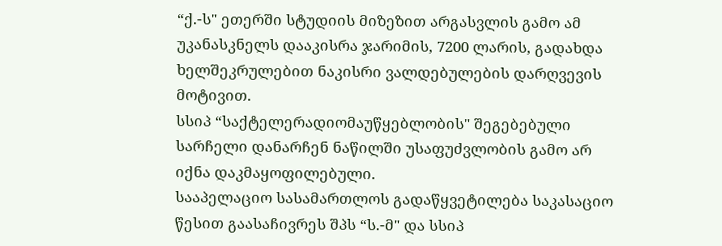“ქ.-ს" ეთერში სტუდიის მიზეზით არგასვლის გამო ამ უკანასკნელს დააკისრა ჯარიმის, 7200 ლარის, გადახდა ხელშეკრულებით ნაკისრი ვალდებულების დარღვევის მოტივით.
სსიპ “საქტელერადიომაუწყებლობის" შეგებებული სარჩელი დანარჩენ ნაწილში უსაფუძვლობის გამო არ იქნა დაკმაყოფილებული.
სააპელაციო სასამართლოს გადაწყვეტილება საკასაციო წესით გაასაჩივრეს შპს “ს.-მ" და სსიპ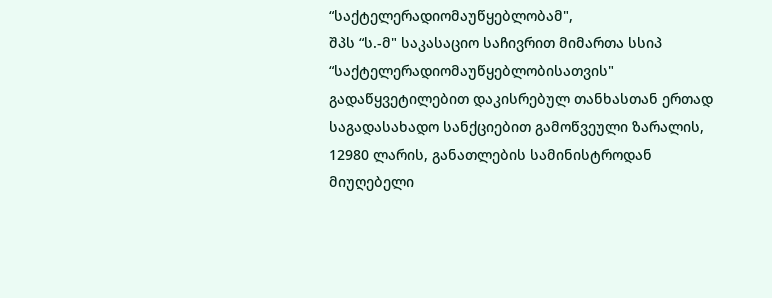“საქტელერადიომაუწყებლობამ",
შპს “ს.-მ" საკასაციო საჩივრით მიმართა სსიპ “საქტელერადიომაუწყებლობისათვის" გადაწყვეტილებით დაკისრებულ თანხასთან ერთად საგადასახადო სანქციებით გამოწვეული ზარალის, 12980 ლარის, განათლების სამინისტროდან მიუღებელი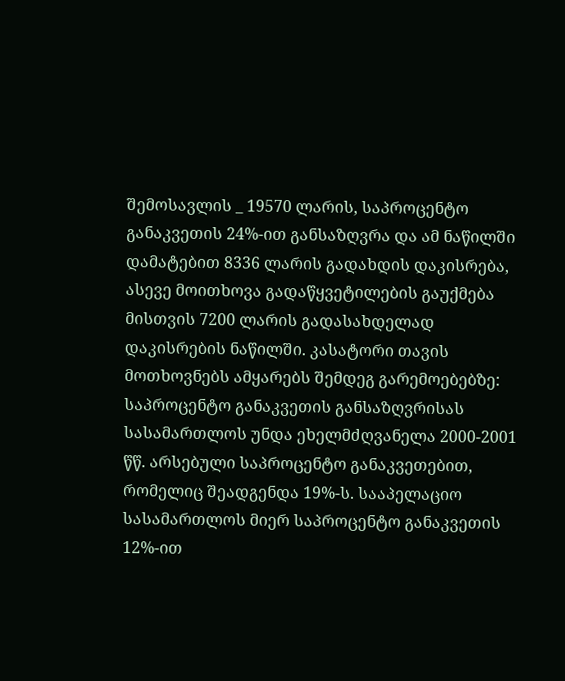შემოსავლის _ 19570 ლარის, საპროცენტო განაკვეთის 24%-ით განსაზღვრა და ამ ნაწილში დამატებით 8336 ლარის გადახდის დაკისრება, ასევე მოითხოვა გადაწყვეტილების გაუქმება მისთვის 7200 ლარის გადასახდელად დაკისრების ნაწილში. კასატორი თავის მოთხოვნებს ამყარებს შემდეგ გარემოებებზე: საპროცენტო განაკვეთის განსაზღვრისას სასამართლოს უნდა ეხელმძღვანელა 2000-2001 წწ. არსებული საპროცენტო განაკვეთებით, რომელიც შეადგენდა 19%-ს. სააპელაციო სასამართლოს მიერ საპროცენტო განაკვეთის 12%-ით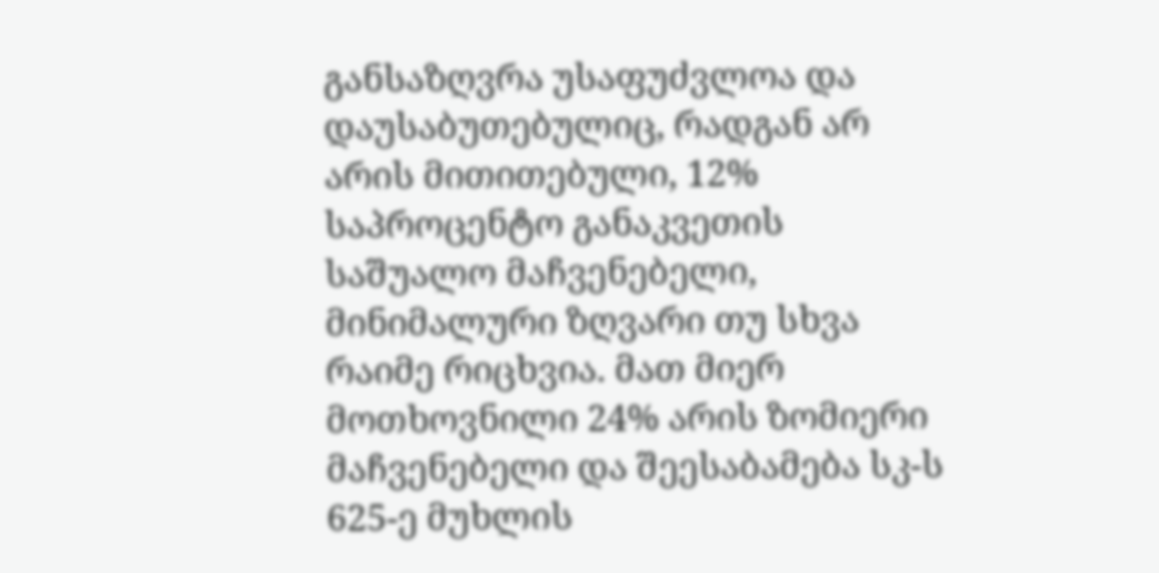განსაზღვრა უსაფუძვლოა და დაუსაბუთებულიც, რადგან არ არის მითითებული, 12% საპროცენტო განაკვეთის საშუალო მაჩვენებელი, მინიმალური ზღვარი თუ სხვა რაიმე რიცხვია. მათ მიერ მოთხოვნილი 24% არის ზომიერი მაჩვენებელი და შეესაბამება სკ-ს 625-ე მუხლის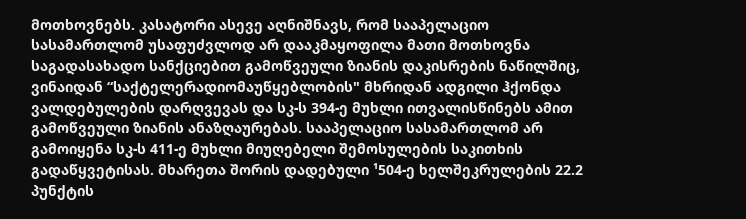მოთხოვნებს. კასატორი ასევე აღნიშნავს, რომ სააპელაციო სასამართლომ უსაფუძვლოდ არ დააკმაყოფილა მათი მოთხოვნა საგადასახადო სანქციებით გამოწვეული ზიანის დაკისრების ნაწილშიც, ვინაიდან “საქტელერადიომაუწყებლობის" მხრიდან ადგილი ჰქონდა ვალდებულების დარღვევას და სკ-ს 394-ე მუხლი ითვალისწინებს ამით გამოწვეული ზიანის ანაზღაურებას. სააპელაციო სასამართლომ არ გამოიყენა სკ-ს 411-ე მუხლი მიუღებელი შემოსულების საკითხის გადაწყვეტისას. მხარეთა შორის დადებული ¹504-ე ხელშეკრულების 22.2 პუნქტის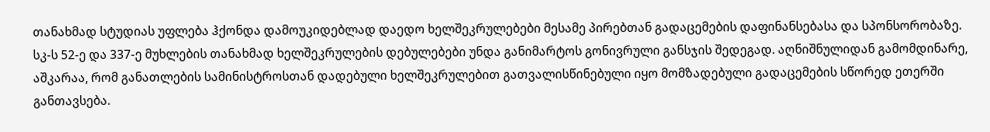თანახმად სტუდიას უფლება ჰქონდა დამოუკიდებლად დაედო ხელშეკრულებები მესამე პირებთან გადაცემების დაფინანსებასა და სპონსორობაზე. სკ-ს 52-ე და 337-ე მუხლების თანახმად ხელშეკრულების დებულებები უნდა განიმარტოს გონივრული განსჯის შედეგად. აღნიშნულიდან გამომდინარე, აშკარაა, რომ განათლების სამინისტროსთან დადებული ხელშეკრულებით გათვალისწინებული იყო მომზადებული გადაცემების სწორედ ეთერში განთავსება.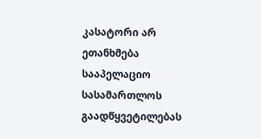კასატორი არ ეთანხმება სააპელაციო სასამართლოს გაადწყვეტილებას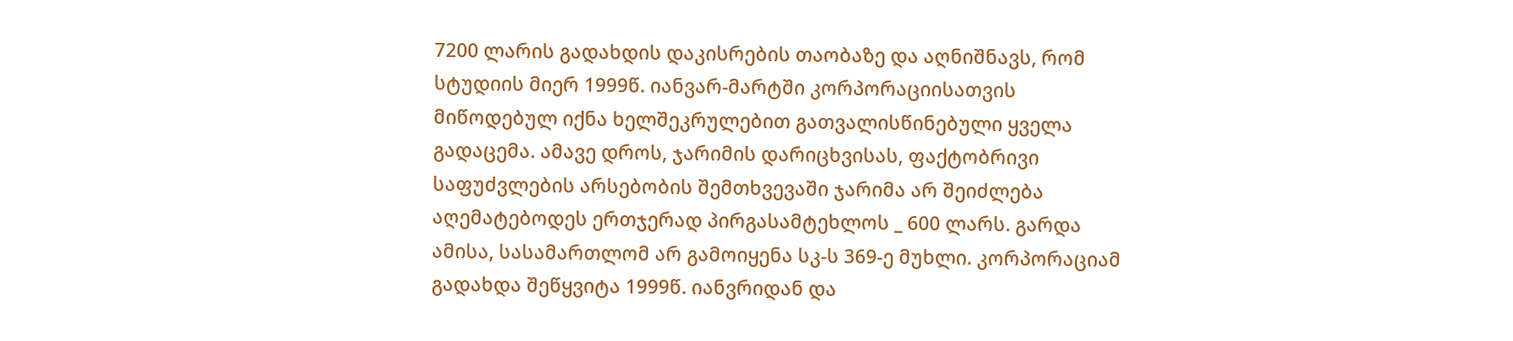7200 ლარის გადახდის დაკისრების თაობაზე და აღნიშნავს, რომ სტუდიის მიერ 1999წ. იანვარ-მარტში კორპორაციისათვის მიწოდებულ იქნა ხელშეკრულებით გათვალისწინებული ყველა გადაცემა. ამავე დროს, ჯარიმის დარიცხვისას, ფაქტობრივი საფუძვლების არსებობის შემთხვევაში ჯარიმა არ შეიძლება აღემატებოდეს ერთჯერად პირგასამტეხლოს _ 600 ლარს. გარდა ამისა, სასამართლომ არ გამოიყენა სკ-ს 369-ე მუხლი. კორპორაციამ გადახდა შეწყვიტა 1999წ. იანვრიდან და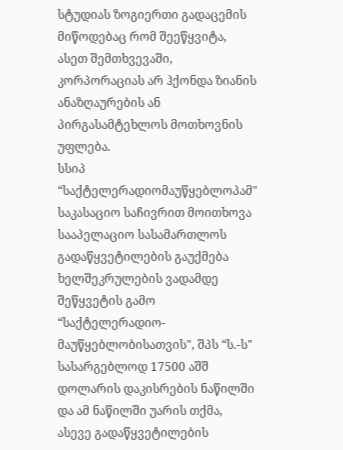სტუდიას ზოგიერთი გადაცემის მიწოდებაც რომ შეეწყვიტა, ასეთ შემთხვევაში, კორპორაციას არ ჰქონდა ზიანის ანაზღაურების ან პირგასამტეხლოს მოთხოვნის უფლება.
სსიპ “საქტელერადიომაუწყებლოპამ" საკასაციო საჩივრით მოითხოვა სააპელაციო სასამართლოს გადაწყვეტილების გაუქმება ხელშეკრულების ვადამდე შეწყვეტის გამო “საქტელერადიო-მაუწყებლობისათვის", შპს “ს.-ს" სასარგებლოდ 17500 აშშ დოლარის დაკისრების ნაწილში და ამ ნაწილში უარის თქმა, ასევე გადაწყვეტილების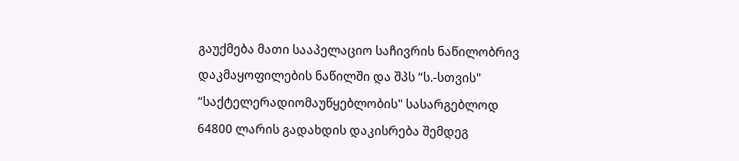გაუქმება მათი სააპელაციო საჩივრის ნაწილობრივ დაკმაყოფილების ნაწილში და შპს “ს.-სთვის" “საქტელერადიომაუწყებლობის" სასარგებლოდ 64800 ლარის გადახდის დაკისრება შემდეგ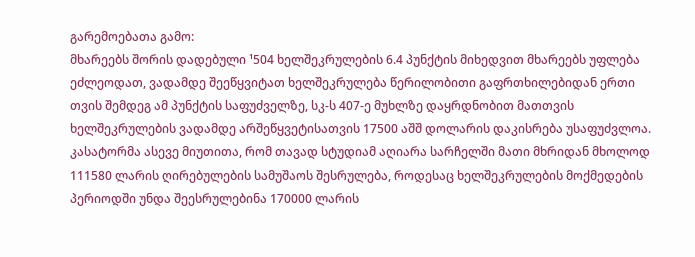გარემოებათა გამო:
მხარეებს შორის დადებული ¹504 ხელშეკრულების 6.4 პუნქტის მიხედვით მხარეებს უფლება ეძლეოდათ, ვადამდე შეეწყვიტათ ხელშეკრულება წერილობითი გაფრთხილებიდან ერთი თვის შემდეგ ამ პუნქტის საფუძველზე, სკ-ს 407-ე მუხლზე დაყრდნობით მათთვის ხელშეკრულების ვადამდე არშეწყვეტისათვის 17500 აშშ დოლარის დაკისრება უსაფუძვლოა.
კასატორმა ასევე მიუთითა, რომ თავად სტუდიამ აღიარა სარჩელში მათი მხრიდან მხოლოდ 111580 ლარის ღირებულების სამუშაოს შესრულება, როდესაც ხელშეკრულების მოქმედების პერიოდში უნდა შეესრულებინა 170000 ლარის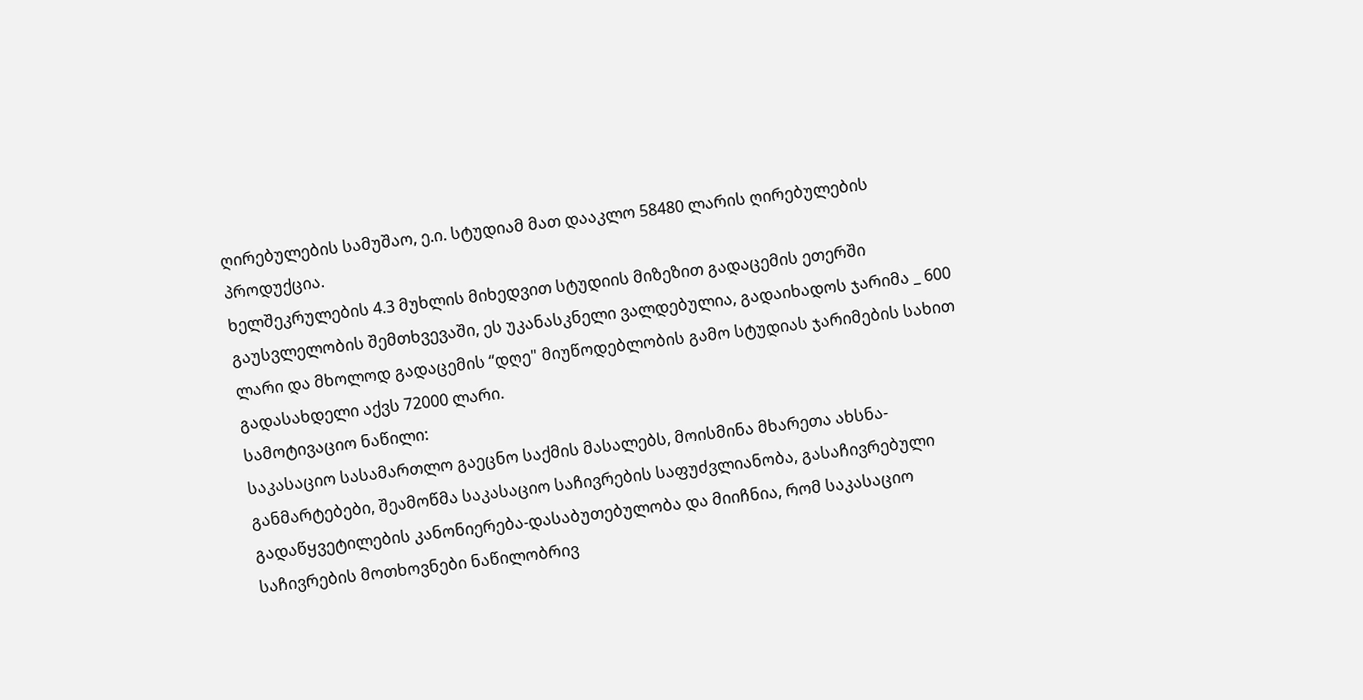ღირებულების სამუშაო, ე.ი. სტუდიამ მათ დააკლო 58480 ლარის ღირებულების პროდუქცია.
ხელშეკრულების 4.3 მუხლის მიხედვით სტუდიის მიზეზით გადაცემის ეთერში გაუსვლელობის შემთხვევაში, ეს უკანასკნელი ვალდებულია, გადაიხადოს ჯარიმა _ 600 ლარი და მხოლოდ გადაცემის “დღე" მიუწოდებლობის გამო სტუდიას ჯარიმების სახით გადასახდელი აქვს 72000 ლარი.
სამოტივაციო ნაწილი:
საკასაციო სასამართლო გაეცნო საქმის მასალებს, მოისმინა მხარეთა ახსნა-განმარტებები, შეამოწმა საკასაციო საჩივრების საფუძვლიანობა, გასაჩივრებული გადაწყვეტილების კანონიერება-დასაბუთებულობა და მიიჩნია, რომ საკასაციო საჩივრების მოთხოვნები ნაწილობრივ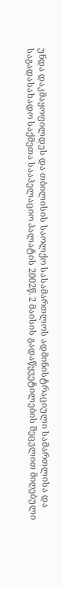უნდა დაკმაყოფილდეს და თბილისის საოლქო სასამართლოს ადმინისტრაციული სამართლისა და საგადასახადო საქმეთა სააპელაციო პალატის 2002წ. 2 მაისის გადაწყვეტილების შეცვლით მიღებული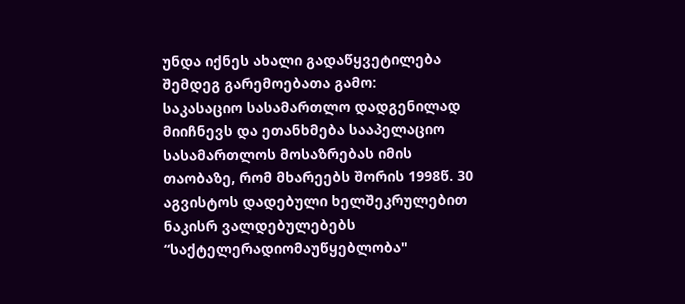უნდა იქნეს ახალი გადაწყვეტილება შემდეგ გარემოებათა გამო:
საკასაციო სასამართლო დადგენილად მიიჩნევს და ეთანხმება სააპელაციო სასამართლოს მოსაზრებას იმის თაობაზე, რომ მხარეებს შორის 1998წ. 30 აგვისტოს დადებული ხელშეკრულებით ნაკისრ ვალდებულებებს “საქტელერადიომაუწყებლობა"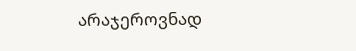არაჯეროვნად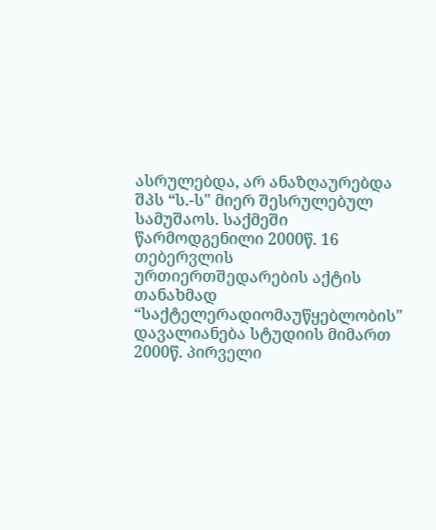ასრულებდა, არ ანაზღაურებდა შპს “ს.-ს" მიერ შესრულებულ სამუშაოს. საქმეში წარმოდგენილი 2000წ. 16 თებერვლის ურთიერთშედარების აქტის თანახმად “საქტელერადიომაუწყებლობის" დავალიანება სტუდიის მიმართ 2000წ. პირველი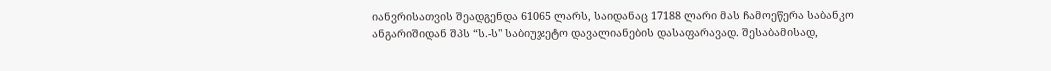იანვრისათვის შეადგენდა 61065 ლარს, საიდანაც 17188 ლარი მას ჩამოეწერა საბანკო ანგარიშიდან შპს “ს.-ს" საბიუჯეტო დავალიანების დასაფარავად. შესაბამისად,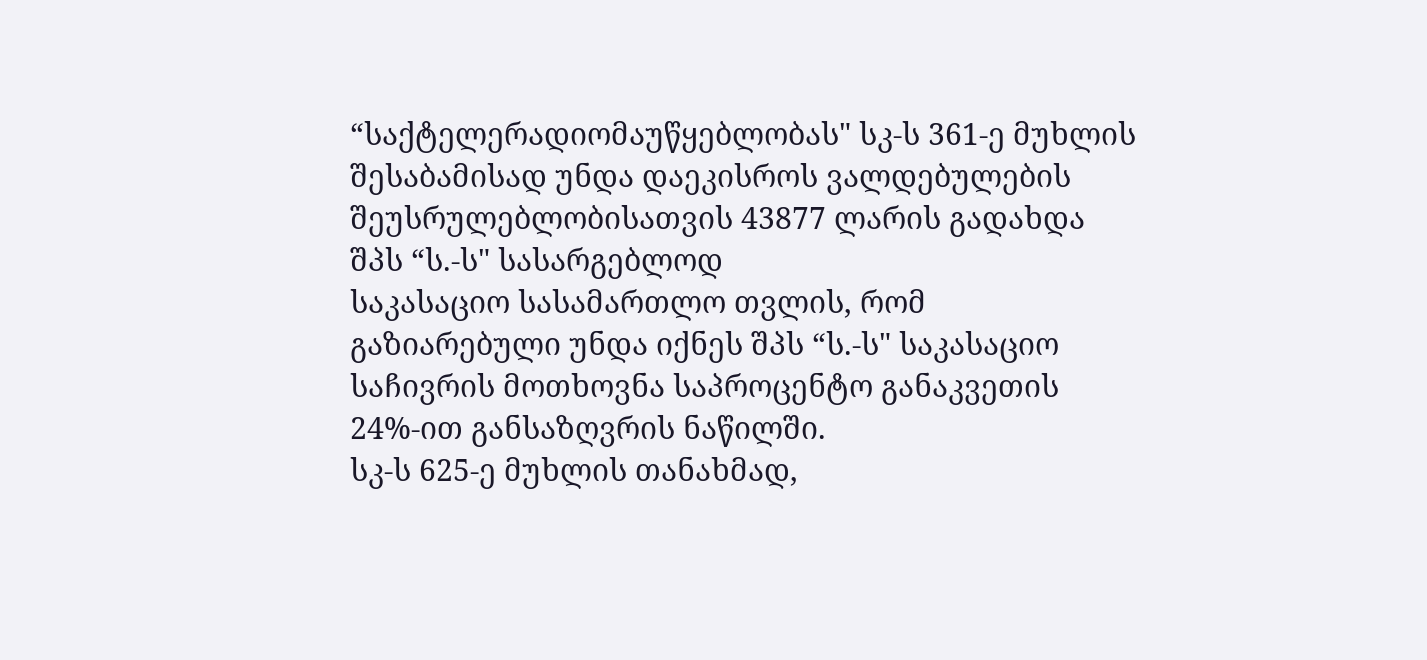“საქტელერადიომაუწყებლობას" სკ-ს 361-ე მუხლის შესაბამისად უნდა დაეკისროს ვალდებულების შეუსრულებლობისათვის 43877 ლარის გადახდა შპს “ს.-ს" სასარგებლოდ
საკასაციო სასამართლო თვლის, რომ გაზიარებული უნდა იქნეს შპს “ს.-ს" საკასაციო საჩივრის მოთხოვნა საპროცენტო განაკვეთის 24%-ით განსაზღვრის ნაწილში.
სკ-ს 625-ე მუხლის თანახმად,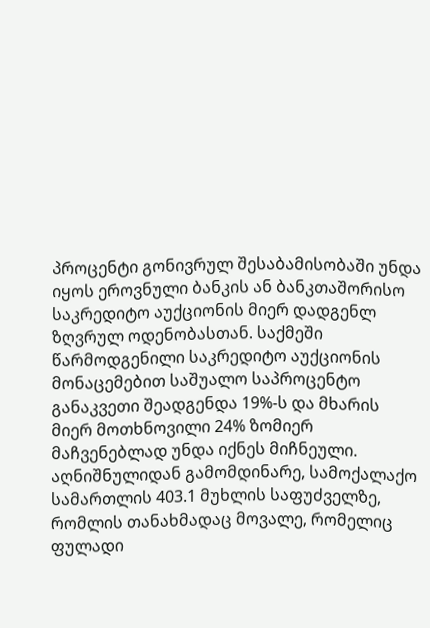პროცენტი გონივრულ შესაბამისობაში უნდა იყოს ეროვნული ბანკის ან ბანკთაშორისო საკრედიტო აუქციონის მიერ დადგენლ ზღვრულ ოდენობასთან. საქმეში წარმოდგენილი საკრედიტო აუქციონის მონაცემებით საშუალო საპროცენტო განაკვეთი შეადგენდა 19%-ს და მხარის მიერ მოთხნოვილი 24% ზომიერ მაჩვენებლად უნდა იქნეს მიჩნეული. აღნიშნულიდან გამომდინარე, სამოქალაქო სამართლის 403.1 მუხლის საფუძველზე, რომლის თანახმადაც მოვალე, რომელიც ფულადი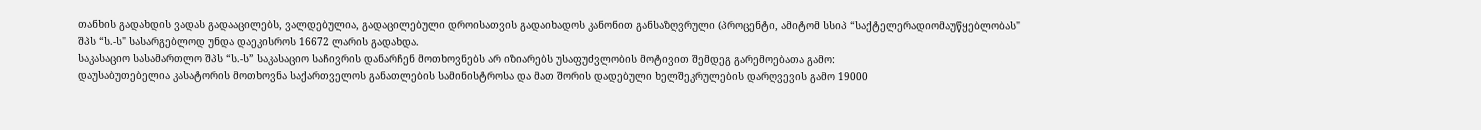თანხის გადახდის ვადას გადააცილებს, ვალდებულია, გადაცილებული დროისათვის გადაიხადოს კანონით განსაზღვრული (პროცენტი, ამიტომ სსიპ “საქტელერადიომაუწყებლობას" შპს “ს.-ს" სასარგებლოდ უნდა დაეკისროს 16672 ლარის გადახდა.
საკასაციო სასამართლო შპს “ს.-ს” საკასაციო საჩივრის დანარჩენ მოთხოვნებს არ იზიარებს უსაფუძვლობის მოტივით შემდეგ გარემოებათა გამო:
დაუსაბუთებელია კასატორის მოთხოვნა საქართველოს განათლების სამინისტროსა და მათ შორის დადებული ხელშეკრულების დარღვევის გამო 19000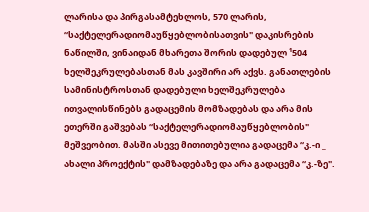ლარისა და პირგასამტეხლოს, 570 ლარის, “საქტელერადიომაუწყებლობისათვის" დაკისრების ნაწილში, ვინაიდან მხარეთა შორის დადებულ ¹504 ხელშეკრულებასთან მას კავშირი არ აქვს. განათლების სამინისტროსთან დადებული ხელშეკრულება ითვალისწინებს გადაცემის მომზადებას და არა მის ეთერში გაშვებას “საქტელერადიომაუწყებლობის" მეშვეობით. მასში ასევე მითითებულია გადაცემა “კ.-ი _ ახალი პროექტის" დამზადებაზე და არა გადაცემა “კ.-ზე".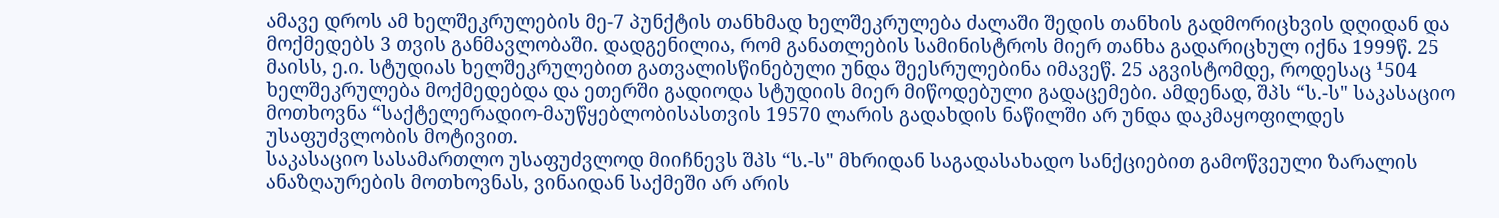ამავე დროს ამ ხელშეკრულების მე-7 პუნქტის თანხმად ხელშეკრულება ძალაში შედის თანხის გადმორიცხვის დღიდან და მოქმედებს 3 თვის განმავლობაში. დადგენილია, რომ განათლების სამინისტროს მიერ თანხა გადარიცხულ იქნა 1999წ. 25 მაისს, ე.ი. სტუდიას ხელშეკრულებით გათვალისწინებული უნდა შეესრულებინა იმავეწ. 25 აგვისტომდე, როდესაც ¹504 ხელშეკრულება მოქმედებდა და ეთერში გადიოდა სტუდიის მიერ მიწოდებული გადაცემები. ამდენად, შპს “ს.-ს" საკასაციო მოთხოვნა “საქტელერადიო-მაუწყებლობისასთვის 19570 ლარის გადახდის ნაწილში არ უნდა დაკმაყოფილდეს უსაფუძვლობის მოტივით.
საკასაციო სასამართლო უსაფუძვლოდ მიიჩნევს შპს “ს.-ს" მხრიდან საგადასახადო სანქციებით გამოწვეული ზარალის ანაზღაურების მოთხოვნას, ვინაიდან საქმეში არ არის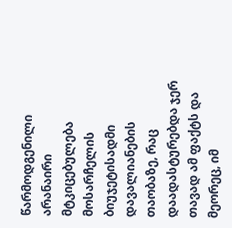წარმოდგენილი არანაირი მტკიცებულება მოსარჩელის ბიუჯეტისადმი დავალიანების თაობაზე, რაც დაადასტურებდა ჯერ თავად ამ ფაქტს და მეორეც, იმ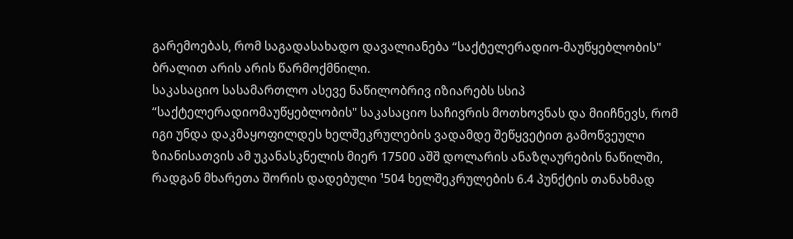გარემოებას, რომ საგადასახადო დავალიანება “საქტელერადიო-მაუწყებლობის" ბრალით არის არის წარმოქმნილი.
საკასაციო სასამართლო ასევე ნაწილობრივ იზიარებს სსიპ “საქტელერადიომაუწყებლობის" საკასაციო საჩივრის მოთხოვნას და მიიჩნევს, რომ იგი უნდა დაკმაყოფილდეს ხელშეკრულების ვადამდე შეწყვეტით გამოწვეული ზიანისათვის ამ უკანასკნელის მიერ 17500 აშშ დოლარის ანაზღაურების ნაწილში, რადგან მხარეთა შორის დადებული ¹504 ხელშეკრულების 6.4 პუნქტის თანახმად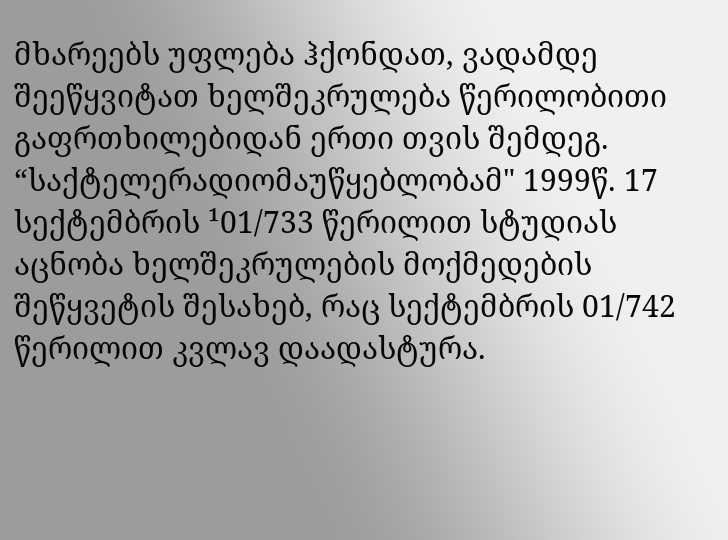მხარეებს უფლება ჰქონდათ, ვადამდე შეეწყვიტათ ხელშეკრულება წერილობითი გაფრთხილებიდან ერთი თვის შემდეგ. “საქტელერადიომაუწყებლობამ" 1999წ. 17 სექტემბრის ¹01/733 წერილით სტუდიას აცნობა ხელშეკრულების მოქმედების შეწყვეტის შესახებ, რაც სექტემბრის 01/742 წერილით კვლავ დაადასტურა.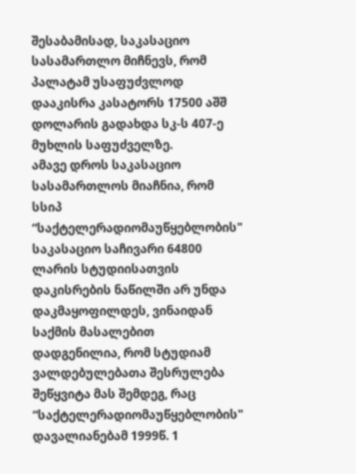შესაბამისად, საკასაციო სასამართლო მიჩნევს, რომ პალატამ უსაფუძვლოდ დააკისრა კასატორს 17500 აშშ დოლარის გადახდა სკ-ს 407-ე მუხლის საფუძველზე.
ამავე დროს საკასაციო სასამართლოს მიაჩნია, რომ სსიპ “საქტელერადიომაუწყებლობის" საკასაციო საჩივარი 64800 ლარის სტუდიისათვის დაკისრების ნაწილში არ უნდა დაკმაყოფილდეს, ვინაიდან საქმის მასალებით დადგენილია, რომ სტუდიამ ვალდებულებათა შესრულება შეწყვიტა მას შემდეგ, რაც “საქტელერადიომაუწყებლობის" დავალიანებამ 1999წ. 1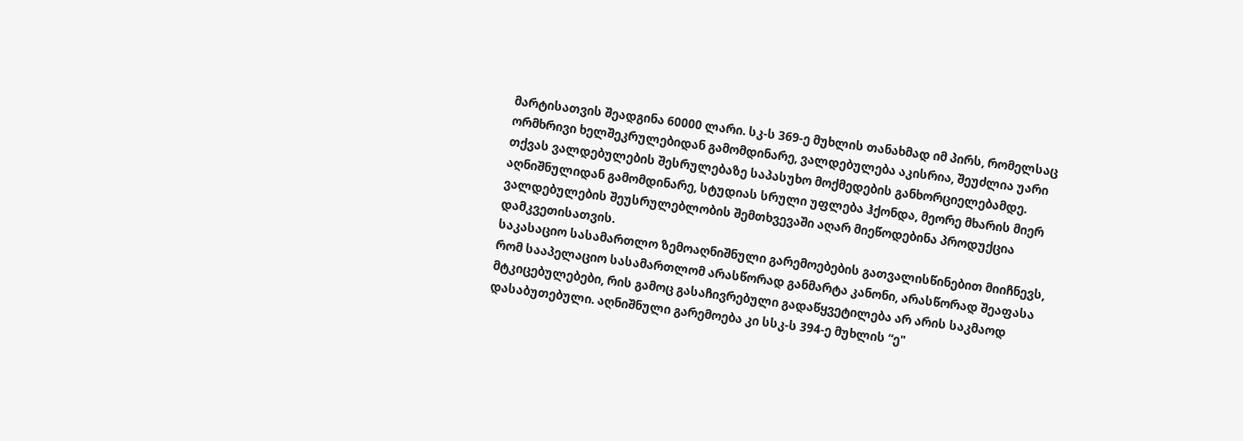მარტისათვის შეადგინა 60000 ლარი. სკ-ს 369-ე მუხლის თანახმად იმ პირს, რომელსაც ორმხრივი ხელშეკრულებიდან გამომდინარე, ვალდებულება აკისრია, შეუძლია უარი თქვას ვალდებულების შესრულებაზე საპასუხო მოქმედების განხორციელებამდე. აღნიშნულიდან გამომდინარე, სტუდიას სრული უფლება ჰქონდა, მეორე მხარის მიერ ვალდებულების შეუსრულებლობის შემთხვევაში აღარ მიეწოდებინა პროდუქცია დამკვეთისათვის.
საკასაციო სასამართლო ზემოაღნიშნული გარემოებების გათვალისწინებით მიიჩნევს, რომ სააპელაციო სასამართლომ არასწორად განმარტა კანონი, არასწორად შეაფასა მტკიცებულებები, რის გამოც გასაჩივრებული გადაწყვეტილება არ არის საკმაოდ დასაბუთებული. აღნიშნული გარემოება კი სსკ-ს 394-ე მუხლის “ე"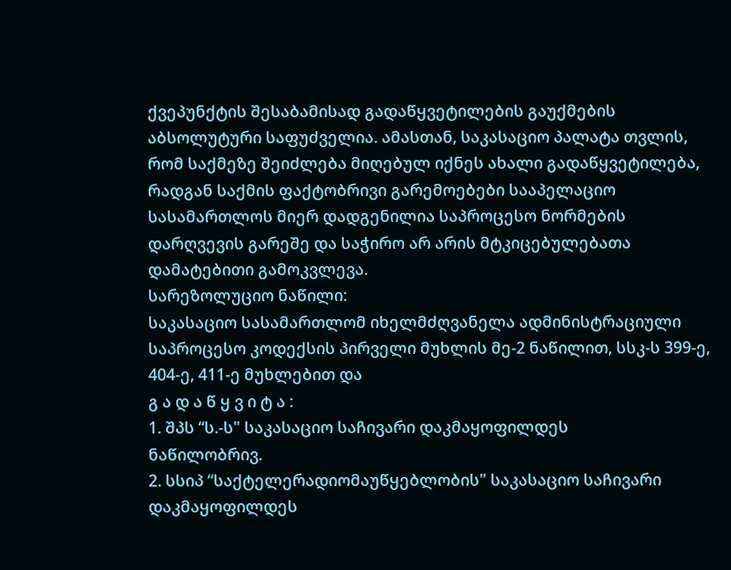ქვეპუნქტის შესაბამისად გადაწყვეტილების გაუქმების აბსოლუტური საფუძველია. ამასთან, საკასაციო პალატა თვლის, რომ საქმეზე შეიძლება მიღებულ იქნეს ახალი გადაწყვეტილება, რადგან საქმის ფაქტობრივი გარემოებები სააპელაციო სასამართლოს მიერ დადგენილია საპროცესო ნორმების დარღვევის გარეშე და საჭირო არ არის მტკიცებულებათა დამატებითი გამოკვლევა.
სარეზოლუციო ნაწილი:
საკასაციო სასამართლომ იხელმძღვანელა ადმინისტრაციული საპროცესო კოდექსის პირველი მუხლის მე-2 ნაწილით, სსკ-ს 399-ე, 404-ე, 411-ე მუხლებით და
გ ა დ ა წ ყ ვ ი ტ ა :
1. შპს “ს.-ს" საკასაციო საჩივარი დაკმაყოფილდეს
ნაწილობრივ.
2. სსიპ “საქტელერადიომაუწყებლობის" საკასაციო საჩივარი დაკმაყოფილდეს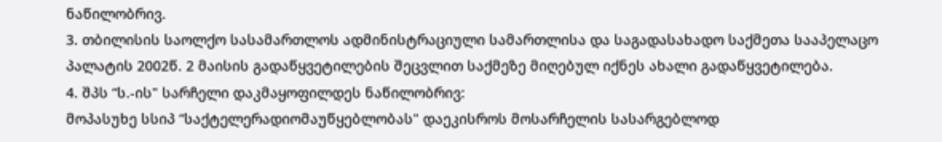ნაწილობრივ.
3. თბილისის საოლქო სასამართლოს ადმინისტრაციული სამართლისა და საგადასახადო საქმეთა სააპელაცო პალატის 2002წ. 2 მაისის გადაწყვეტილების შეცვლით საქმეზე მიღებულ იქნეს ახალი გადაწყვეტილება.
4. შპს “ს.-ის" სარჩელი დაკმაყოფილდეს ნაწილობრივ:
მოპასუხე სსიპ “საქტელერადიომაუწყებლობას" დაეკისროს მოსარჩელის სასარგებლოდ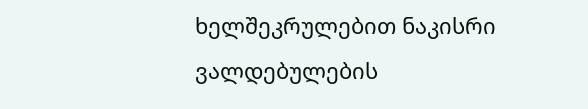ხელშეკრულებით ნაკისრი ვალდებულების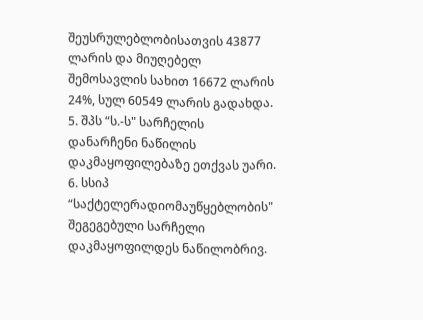შეუსრულებლობისათვის 43877 ლარის და მიუღებელ შემოსავლის სახით 16672 ლარის 24%, სულ 60549 ლარის გადახდა.
5. შპს “ს.-ს" სარჩელის დანარჩენი ნაწილის დაკმაყოფილებაზე ეთქვას უარი.
6. სსიპ “საქტელერადიომაუწყებლობის" შეგეგებული სარჩელი დაკმაყოფილდეს ნაწილობრივ.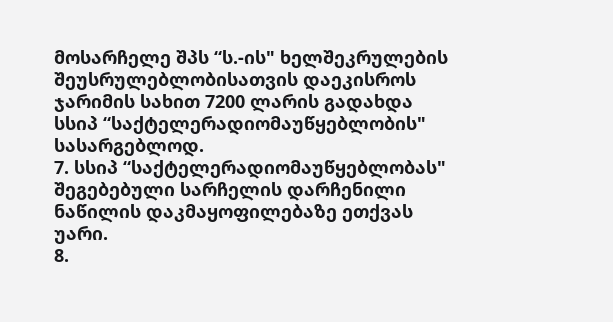მოსარჩელე შპს “ს.-ის" ხელშეკრულების შეუსრულებლობისათვის დაეკისროს ჯარიმის სახით 7200 ლარის გადახდა სსიპ “საქტელერადიომაუწყებლობის" სასარგებლოდ.
7. სსიპ “საქტელერადიომაუწყებლობას" შეგებებული სარჩელის დარჩენილი ნაწილის დაკმაყოფილებაზე ეთქვას უარი.
8.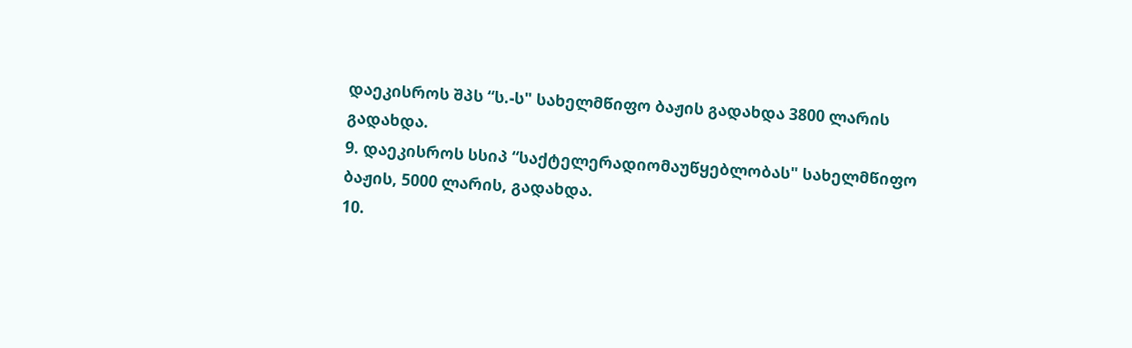დაეკისროს შპს “ს.-ს" სახელმწიფო ბაჟის გადახდა 3800 ლარის გადახდა.
9. დაეკისროს სსიპ “საქტელერადიომაუწყებლობას" სახელმწიფო ბაჟის, 5000 ლარის, გადახდა.
10.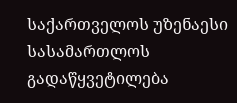საქართველოს უზენაესი სასამართლოს გადაწყვეტილება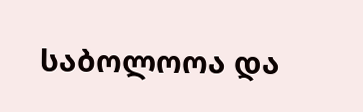საბოლოოა და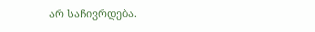არ საჩივრდება.